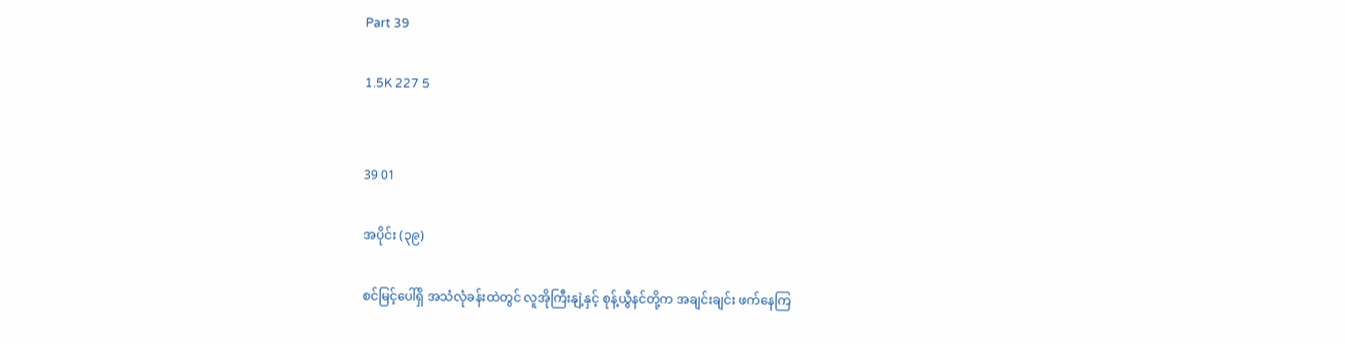Part 39

1.5K 227 5


39 01

အပိုင်း (၃၉)

စင်မြင့်ပေါ်ရှိ အသံလုံခန်းထဲတွင် လူအိုကြီးနျဲ့နှင့် စုန့်ယွီနင်တို့က အချင်းချင်း ဖက်နေကြ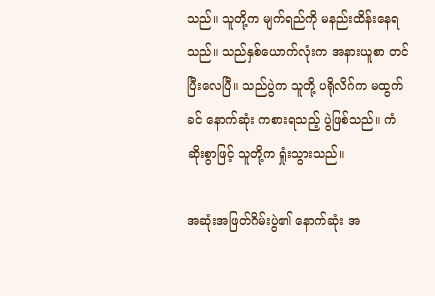သည်။ သူတို့က မျက်ရည်ကို မနည်းထိန်းနေရသည်။ သည်နှစ်ယောက်လုံးက အနားယူစာ တင်ပြီးလေပြီ။ သည်ပွဲက သူတို့ ပရိုလိဂ်က မထွက်ခင် နောက်ဆုံး ကစားရသည့် ပွဲဖြစ်သည်။ ကံဆိုးစွာဖြင့် သူတို့က ရှုံးသွားသည်။

အဆုံးအဖြတ်ဂိမ်းပွဲ၏ နောက်ဆုံး အ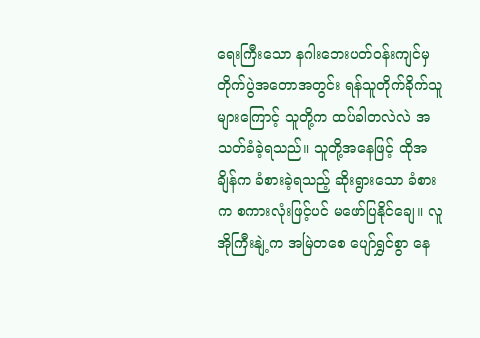ရေးကြီးသော နဂါးဘေးပတ်ဝန်းကျင်မှ တိုက်ပွဲအတောအတွင်း ရန်သူတိုက်ခိုက်သူများကြောင့် သူတို့က ထပ်ခါတလဲလဲ အသတ်ခံခဲ့ရသည်။ သူတို့အနေဖြင့် ထိုအချိန်က ခံစားခဲ့ရသည့် ဆိုးရွားသော ခံစားက စကားလုံးဖြင့်ပင် မဖော်ပြနိုင်ချေ။ လူအိုကြီးနျဲ့က အမြဲတစေ ပျော်ရွှင်စွာ နေ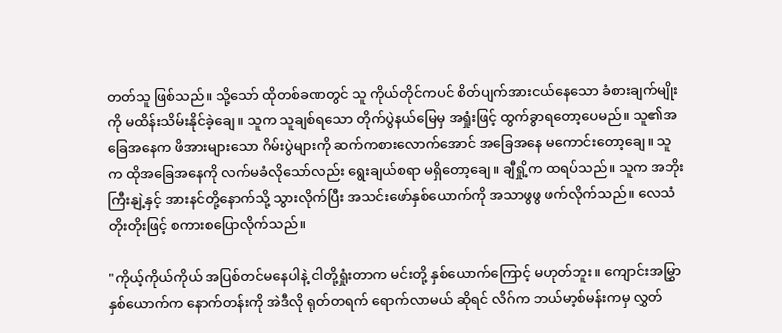တတ်သူ ဖြစ်သည်။ သို့သော် ထိုတစ်ခဏတွင် သူ ကိုယ်တိုင်ကပင် စိတ်ပျက်အားငယ်နေသော ခံစားချက်မျိုးကို မထိန်းသိမ်းနိုင်ခဲ့ချေ။ သူက သူချစ်ရသော တိုက်ပွဲနယ်မြေမှ အရှုံးဖြင့် ထွက်ခွာရတော့ပေမည်။ သူ၏အခြေအနေက ဖိအားများသော ဂိမ်းပွဲများကို ဆက်ကစားလောက်အောင် အခြေအနေ မကောင်းတော့ချေ။ သူက ထိုအခြေအနေကို လက်မခံလိုသော်လည်း ရွေးချယ်စရာ မရှိတော့ချေ။ ချီရှို့က ထရပ်သည်။ သူက အဘိုးကြီးနျဲ့နှင့် အားနင်တို့နောက်သို့ သွားလိုက်ပြီး အသင်းဖော်နှစ်ယောက်ကို အသာဖွဖွ ဖက်လိုက်သည်။ လေသံတိုးတိုးဖြင့် စကားစပြောလိုက်သည်။

"ကိုယ့်ကိုယ်ကိုယ် အပြစ်တင်မနေပါနဲ့ ငါတို့ရှုံးတာက မင်းတို့ နှစ်ယောက်ကြောင့် မဟုတ်ဘူး။ ကျောင်းအမြွှာနှစ်ယောက်က နောက်တန်းကို အဲဒီလို ရုတ်တရက် ရောက်လာမယ် ဆိုရင် လိဂ်က ဘယ်မာ့စ်မန်းကမှ လွှတ်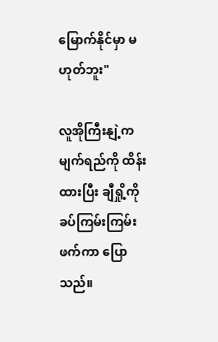မြောက်နိုင်မှာ မဟုတ်ဘူး"

လူအိုကြီးနျဲ့က မျက်ရည်ကို ထိန်းထားပြီး ချီရှို့ကို ခပ်ကြမ်းကြမ်းဖက်ကာ ပြောသည်။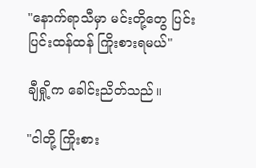"နောက်ရာသီမှာ မင်းတို့တွေ ပြင်းပြင်းထန်ထန် ကြိုးစားရမယ်"

ချီရှို့က ခေါင်းညိတ်သည်။

"ငါတို့ ကြိုးစား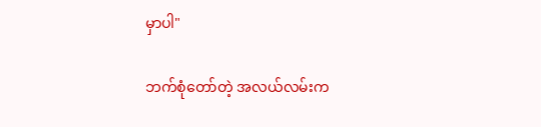မှာပါ"

ဘက်စုံတော်တဲ့ အလယ်လမ်းက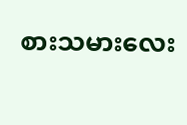စားသမားလေး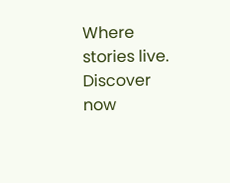Where stories live. Discover now